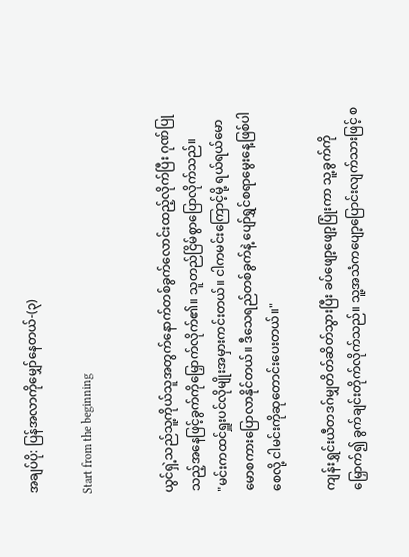အချပ်ပို: ပြန်အလာကိုမျှော်နေတယ်-(၃)

Start from the beginning


ယွင်ရှဲ့သည်သူ့ကိုယ်သူအတွက်နောက်တစ်ခွက်လောင်းထည့်လိုက်ပြီး ဂုဏ်ပြုသည့်အနေဖြင့်ခွက်ကိုမြှောက်လိုက်၏။ သူတည်ငြိမ်စွာပြောလိုက်သည်။
"မင်းကထင်ရှူးပင်လိုမျိုးအမှားကင်းတယ်။ ငါကမင်းကြောင့်မို့ ရယ်ရယ်မောမောစကားပြောလာနိုင်တယ်။ ဒီသေရည်တစ်ခွက်နဲ့ ပျော်ရွှင်စရာမွေးနေ့ဖြစ်ပါစေလို့ ငါမင်းကိုဆုတောင်းပေးတယ်။"

ကျန်းရွှင်းယီတဒဂ်မျှတိတ်ဆိတ်သွားပြီး ခပ်ဖျော့ဖျော့ပြုံးကာ သူ့ခွက်ကိုမြှောက်၍ ခွက်ချင်းတိုက်လိုက်သည်။ သူ့အသံကပျော့ပြောင်းလျက်သားဖြင့် စ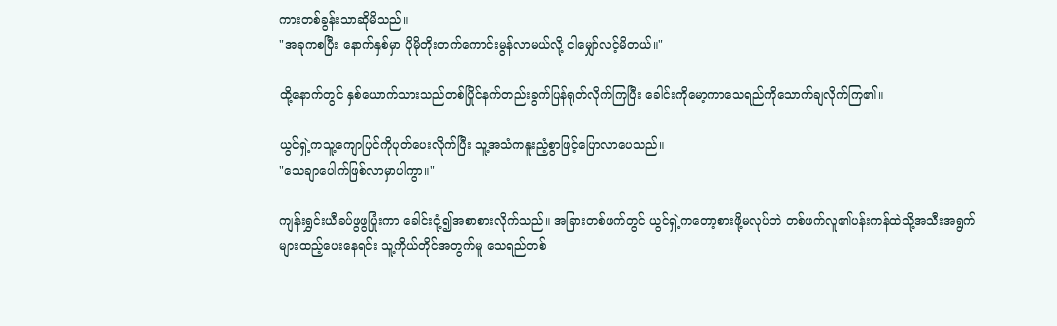ကားတစ်ခွန်းသာဆိုမိသည်။
"အခုကစပြီး နောက်နှစ်မှာ ပိုမိုတိုးတက်ကောင်းမွန်လာမယ်လို့ ငါမျှော်လင့်မိတယ်။"

ထို့နောက်တွင် နှစ်ယောက်သားသည်တစ်ပြိုင်နက်တည်းခွက်ပြန်ရုတ်လိုက်ကြပြီး ခေါင်းကိုမော့ကာသေရည်ကိုသောက်ချလိုက်ကြ၏။

ယွင်ရှဲ့ကသူ့ကျောပြင်ကိုပုတ်ပေးလိုက်ပြီး သူ့အသံကနူးညံ့စွာဖြင့်ပြောလာပေသည်။
"သေချာပေါက်ဖြစ်လာမှာပါကွာ။"

ကျန်းရွှင်းယီခပ်ဖွဖွပြုံးကာ ခေါင်းငုံ့၍အစာစားလိုက်သည်။ အခြားတစ်ဖက်တွင် ယွင်ရှဲ့ကတော့စားဖို့မလုပ်ဘဲ တစ်ဖက်လူ၏ပန်းကန်ထဲသို့အသီးအရွက်များထည့်ပေးနေရင်း သူ့ကိုယ်တိုင်အတွက်မူ သေရည်တစ်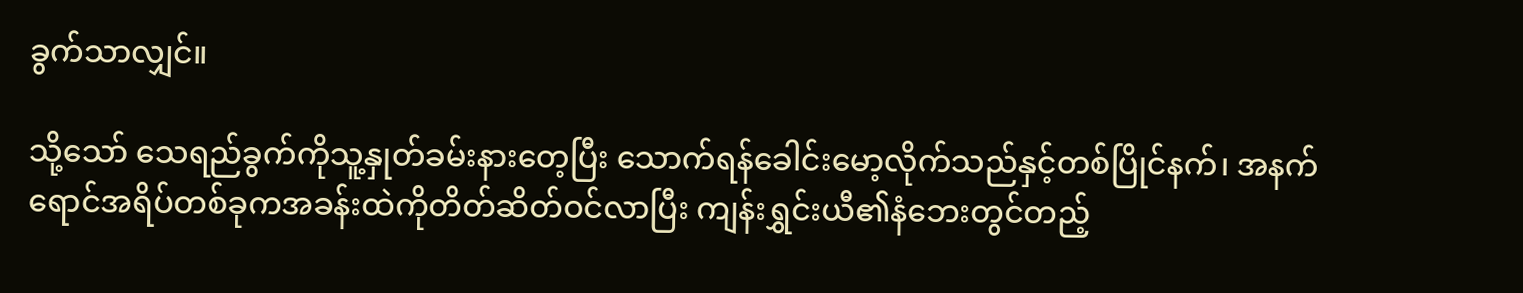ခွက်သာလျှင်။

သို့သော် သေရည်ခွက်ကိုသူ့နှုတ်ခမ်းနားတေ့ပြီး သောက်ရန်ခေါင်းမော့လိုက်သည်နှင့်တစ်ပြိုင်နက်၊ အနက်ရောင်အရိပ်တစ်ခုကအခန်းထဲကိုတိတ်ဆိတ်ဝင်လာပြီး ကျန်းရွှင်းယီ၏နံဘေးတွင်တည့်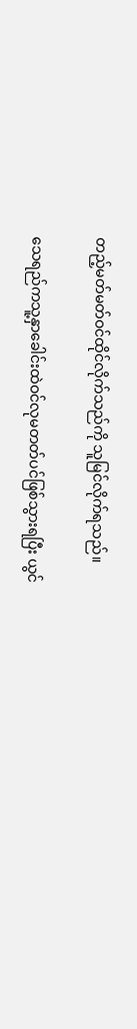တည့်မတ်မတ်ဝင်ထိုင်လိုက်သည်ကို သူမြင်လိုက်ရသည်။

သေရည်ကသူ့နှာခေါင်းထဲဝင်လုမတတ်ပင်ဖြစ်သွားရပြီး ယွင်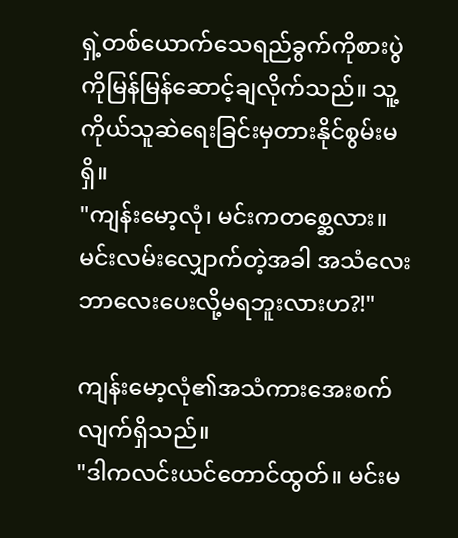ရှဲ့တစ်ယောက်သေရည်ခွက်ကိုစားပွဲကိုမြန်မြန်ဆောင့်ချလိုက်သည်။ သူ့ကိုယ်သူဆဲရေးခြင်းမှတားနိုင်စွမ်းမရှိ။
"ကျန်းမော့လုံ၊ မင်းကတစ္ဆေလား။ မင်းလမ်းလျှောက်တဲ့အခါ အသံလေးဘာလေးပေးလို့မရဘူးလားဟ?!"

ကျန်းမော့လုံ၏အသံကားအေးစက်လျက်ရှိသည်။
"ဒါကလင်းယင်တောင်ထွတ်။ မင်းမ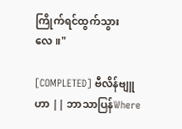ကြိုက်ရင်ထွက်သွားလေ။"

[COMPLETED] ဗီလိန်ဗျူဟာ || ဘာသာပြန်Where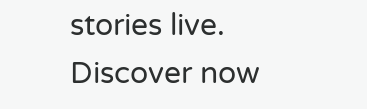stories live. Discover now